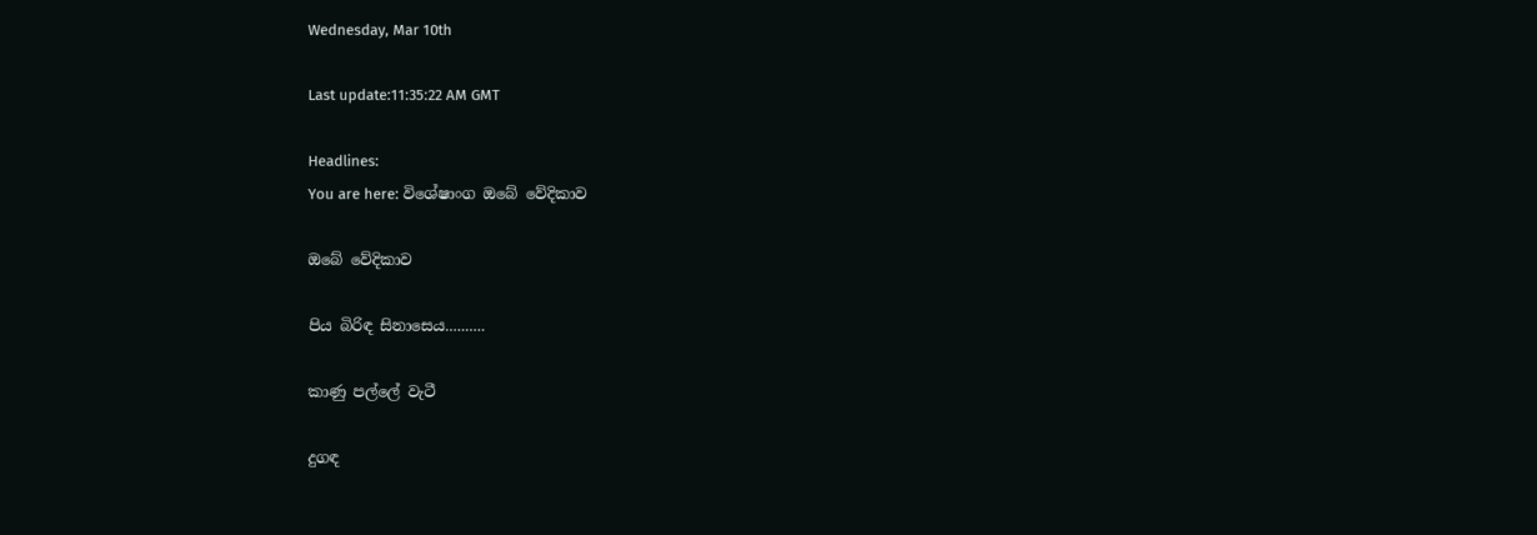Wednesday, Mar 10th

Last update:11:35:22 AM GMT

Headlines:
You are here: විශේෂාංග ඔබේ වේදිකාව

ඔබේ වේදිකාව

පිය බිරිඳ සිනාසෙය..........

කාණු පල්ලේ වැටී

දුගඳ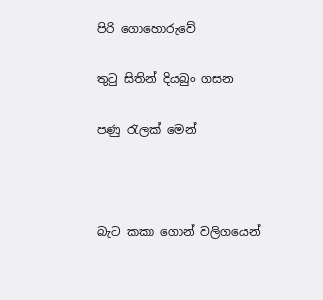පිරි ගොහොරුවේ

තුටු සිතින් දියබුං ගසන

පණු රැලක් මෙන්



බැට කකා ගොන් වලිගයෙන්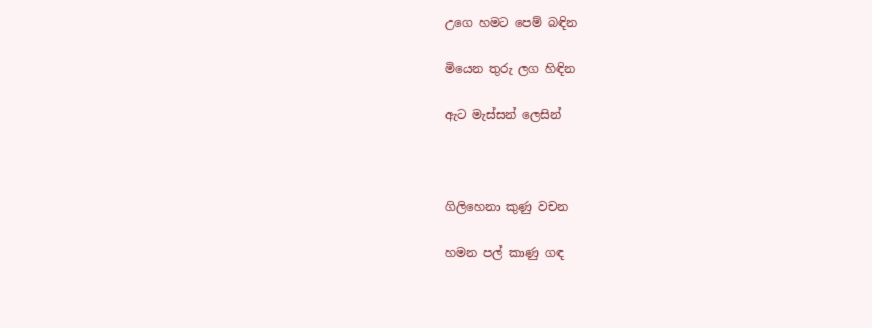උගෙ හමට පෙම් බඳින

මියෙන තුරු ලග හිඳින

ඇට මැස්සන් ලෙසින්



ගිලිහෙනා කුණු වචන

හමන පල් කාණු ගඳ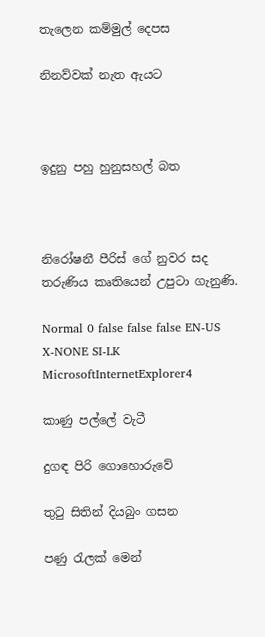තැලෙන කම්මුල් දෙපස

නිනව්වක් නැත ඇයට



ඉදුනු පහු හුනුසහල් බත



නිරෝෂනී පීරිස් ගේ නුවර සද තරුණිය කෘතියෙන් උපුටා ගැනුණි.

Normal 0 false false false EN-US X-NONE SI-LK MicrosoftInternetExplorer4

කාණු පල්ලේ වැටී

දුගඳ පිරි ගොහොරුවේ

තුටු සිතින් දියබුං ගසන

පණු රැලක් මෙන්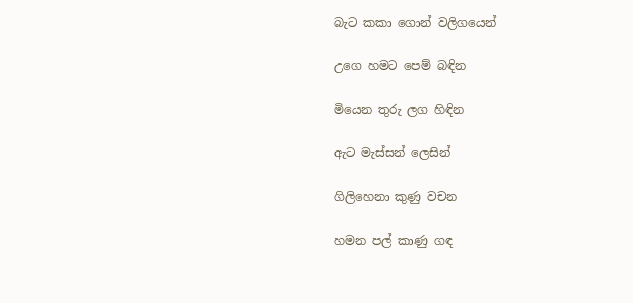බැට කකා ගොන් වලිගයෙන්

උගෙ හමට පෙම් බඳින

මියෙන තුරු ලග හිඳින

ඇට මැස්සන් ලෙසින්

ගිලිහෙනා කුණු වචන

හමන පල් කාණු ගඳ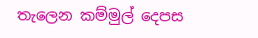තැලෙන කම්මුල් දෙපස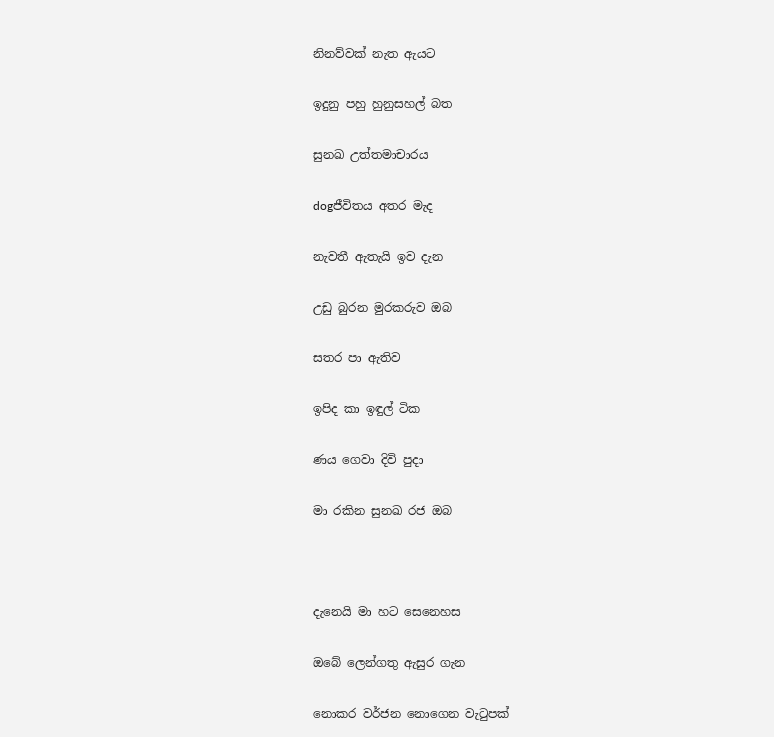නිනව්වක් නැත ඇයට

ඉදුනු පහු හුනුසහල් බත

සුනඛ උත්තමාචාරය

dogජීවිතය අතර මැද

නැවතී ඇතැයි ඉව දැන

උඩු බුරන මුරකරුව ඔබ

සතර පා ඇතිව

ඉපිද කා ඉඳුල් ටික

ණය ගෙවා දිවි පුදා

මා රකින සුනඛ රජ ඔබ



දැනෙයි මා හට සෙනෙහස

ඔබේ ලෙන්ගතු ඇසුර ගැන

නොකර වර්ජන නොගෙන වැටුපක්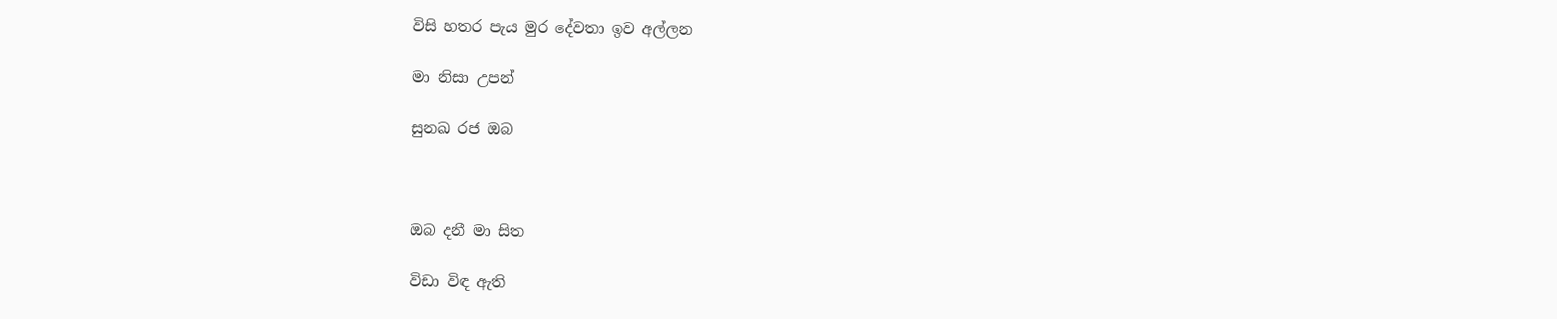විසි හතර පැය මුර දේවතා ඉව අල්ලන

මා නිසා උපන්

සුනඛ රජ ඔබ



ඔබ දනී මා සිත

විඩා විඳ ඇති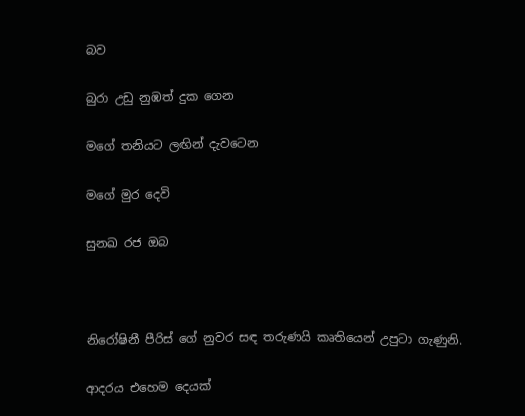බව

බුරා උඩු නුඹත් දුක ගෙන

මගේ තනියට ලඟින් දැවටෙන

මගේ මුර දෙවි

සුනඛ රජ ඔබ



නිරෝෂිනී පීරිස් ගේ නුවර සඳ තරුණයි කෘතියෙන් උපුටා ගැණුනි.

ආදරය එහෙම දෙයක්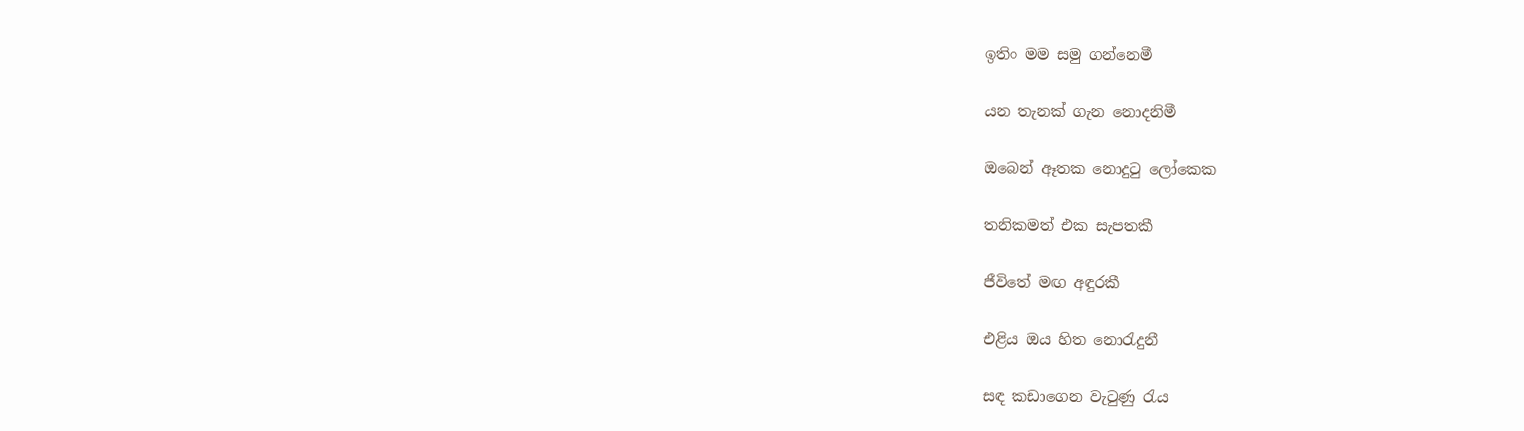ඉතිං මම සමු ගන්නෙමී

යන තැනක් ගැන නොදනිමී

ඔබෙන් ඈතක නොදුටු ලෝකෙක

තනිකමත් එක සැපතකී

ජීවිතේ මඟ අඳුරකී

එළිය ඔය හිත නොරැදුනී

සඳ කඩාගෙන වැටුණු රැය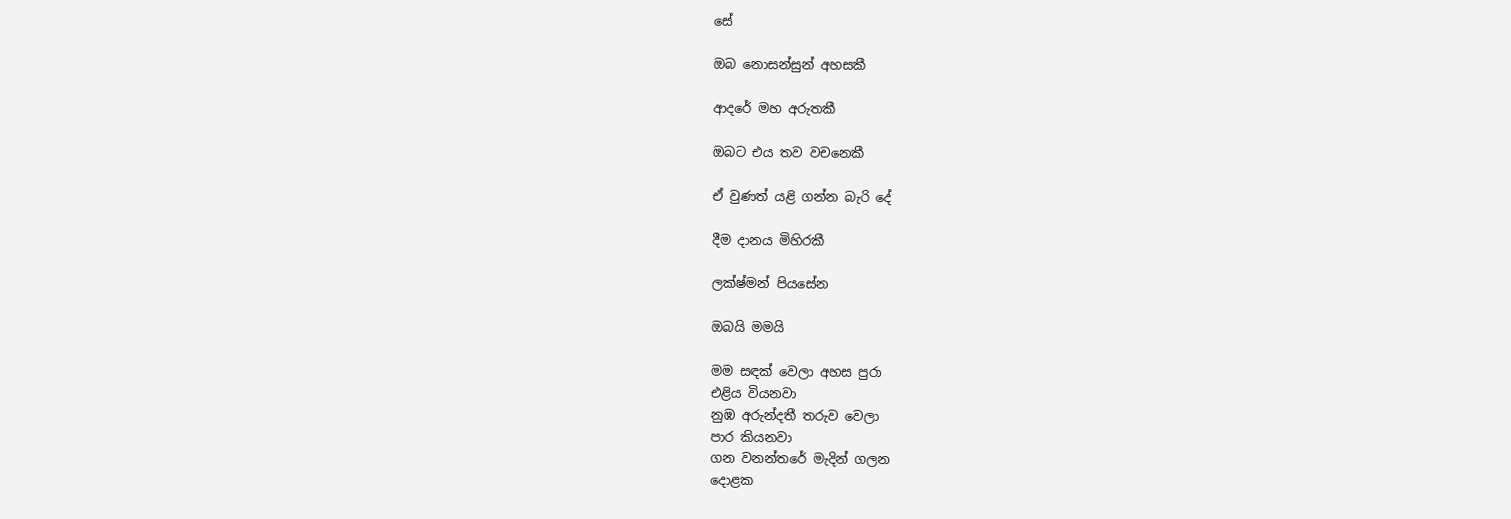සේ

ඔබ නොසන්සුන් අහසකී

ආදරේ මහ අරුතකී

ඔබට එය තව වචනෙකී

ඒ වුණත් යළි ගන්න බැරි දේ

දීම දානය මිහිරකී

ලක්ෂ්මන් පියසේන

ඔබයි මමයි

මම සඳක් වෙලා අහස පුරා
එළිය වියනවා
නුඹ අරුන්දතී තරුව වෙලා
පාර කියනවා
ගන වනන්තරේ මැදින් ගලන
දොළක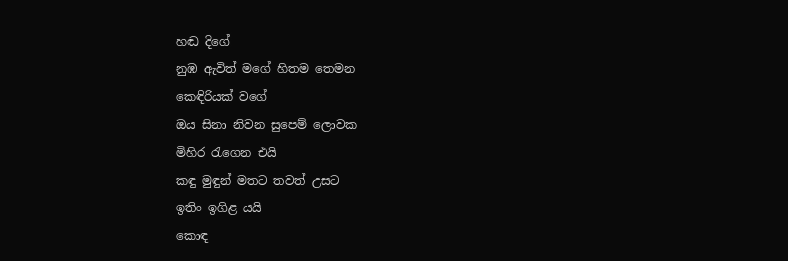හඬ දිගේ
නුඹ ඇවිත් මගේ හිතම තෙමන
කෙඳිරියක් වගේ
ඔය සිනා නිවන සුපෙම් ලොවක
මිහිර රැගෙන එයි
කඳු මුඳුන් මතට තවත් උසට
ඉතිං ඉගිළ යයි
කොඳ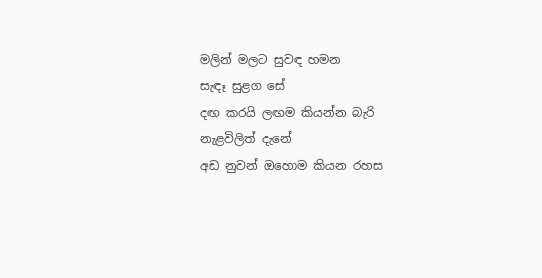මලින් මලට සුවඳ හමන
සැඳෑ සුළග සේ
දඟ කරයි ලඟම කියන්න බැරි
නැළවිලිත් දැනේ
අඩ නුවන් ඔහොම කියන රහස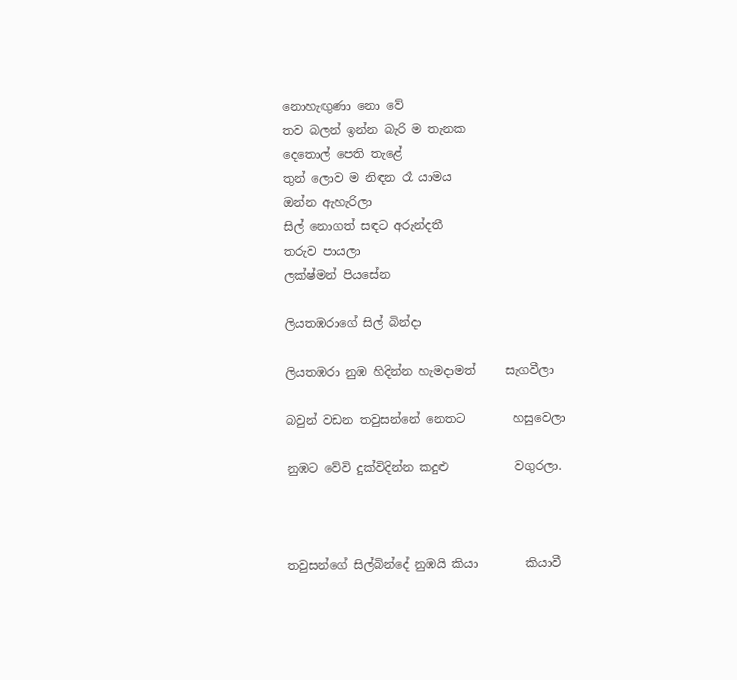නොහැඟුණා නො වේ
තව බලන් ඉන්න බැරි ම තැනක
දෙතොල් පෙති තැළේ
තුන් ලොව ම නිඳන රෑ යාමය
ඔන්න ඇහැරිලා
සිල් නොගත් සඳට අරුන්දතී
තරුව පායලා
ලක්ෂ්මන් පියසේන

ලියතඹරාගේ සිල් බින්දා

ලියතඹරා නුඹ හිදින්න හැමදාමත්     සැගවීලා

බවුන් වඩන තවුසන්නේ නෙතට        හසුවෙලා

නුඹට වේවි දුක්විදින්න කදුළු           වගුරලා.



තවුසන්ගේ සිල්බින්දේ නුඹයි කියා        කියාවී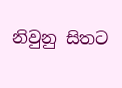නිවුනු සිතට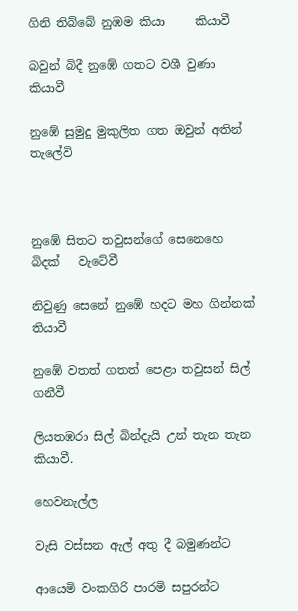ගිනි තිබ්බේ නුඹම කියා     කියාවී

බවුන් බිදී නුඹේ ගතට වශී වුණා         කියාවී

නුඹේ සුමුදු මුකුලිත ගත ඔවුන් අතින්     තැලේවි



නුඹේ සිතට තවුසන්ගේ සෙනෙහෙ බිදක්   වැටේවී

නිවුණු සෙනේ නුඹේ හදට මහ ගින්නක්    තියාවී

නුඹේ වතත් ගතත් පෙළා තවුසන් සිල්     ගනීවී

ලියතඹරා සිල් බින්දැයි උන් තැන තැන    කියාවී.

හෙවනැල්ල

වැසි වස්සන ඇල් අතු දී බමුණන්ට

ආයෙමි වංකගිරි පාරමි සපුරන්ට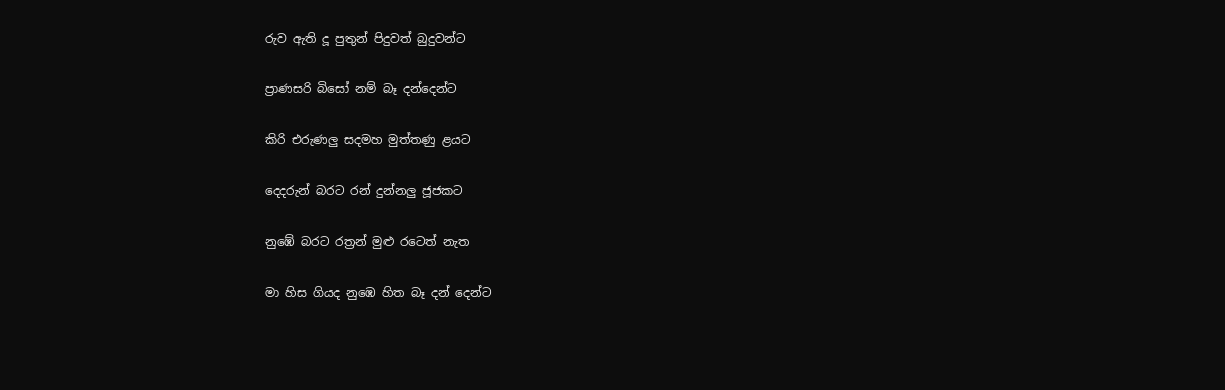රුව ඇති දූ පුතුන් පිදුවත් බුදුවන්ට

ප්‍රාණසරි බිසෝ නම් බෑ දන්දෙන්ට

කිරි එරුණලු සදමහ මුත්තණු ළයට

දෙදරුන් බරට රන් දුන්නලු ජූජකට

නුඹේ බරට රත්‍රන් මුළු රටෙත් නැත

මා හිස ගියද නුඹෙ හිත බෑ දන් දෙන්ට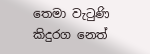තෙමා වැටුණි කිදුරග නෙත්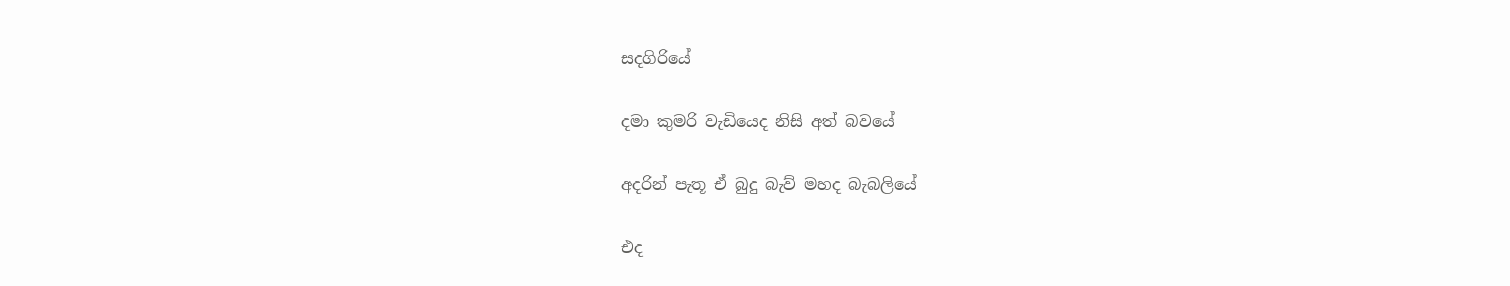සදගිරියේ

දමා කුමරි වැඩියෙද නිසි අත් බවයේ

අදරින් පැතූ ඒ බුදු බැව් මහද බැබලියේ

එද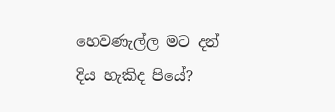හෙවණැල්ල මට දන් දිය හැකිද පියේ?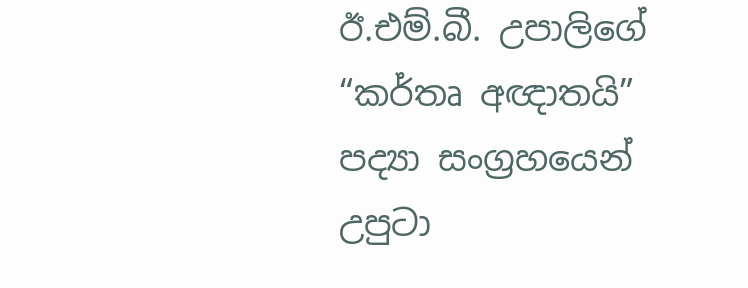ඊ.එම්.බී. උපාලිගේ “කර්තෘ අඥාතයි” පද්‍යා සංග්‍රහයෙන් උපුටා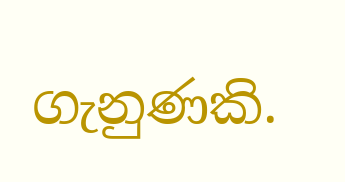ගැනුණකි.